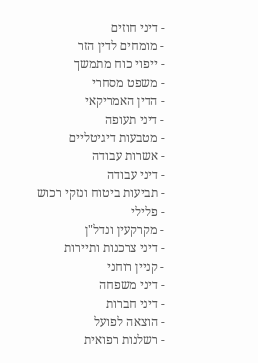- דיני חוזים
- מומחים לדין הזר
- ייפוי כוח מתמשך
- משפט מסחרי
- הדין האמריקאי
- דיני תעופה
- מטבעות דיגיטליים
- אשרות עבודה
- דיני עבודה
- תביעות ביטוח ונזקי רכוש
- פלילי
- מקרקעין ונדל"ן
- דיני צרכנות ותיירות
- קניין רוחני
- דיני משפחה
- דיני חברות
- הוצאה לפועל
- רשלנות רפואית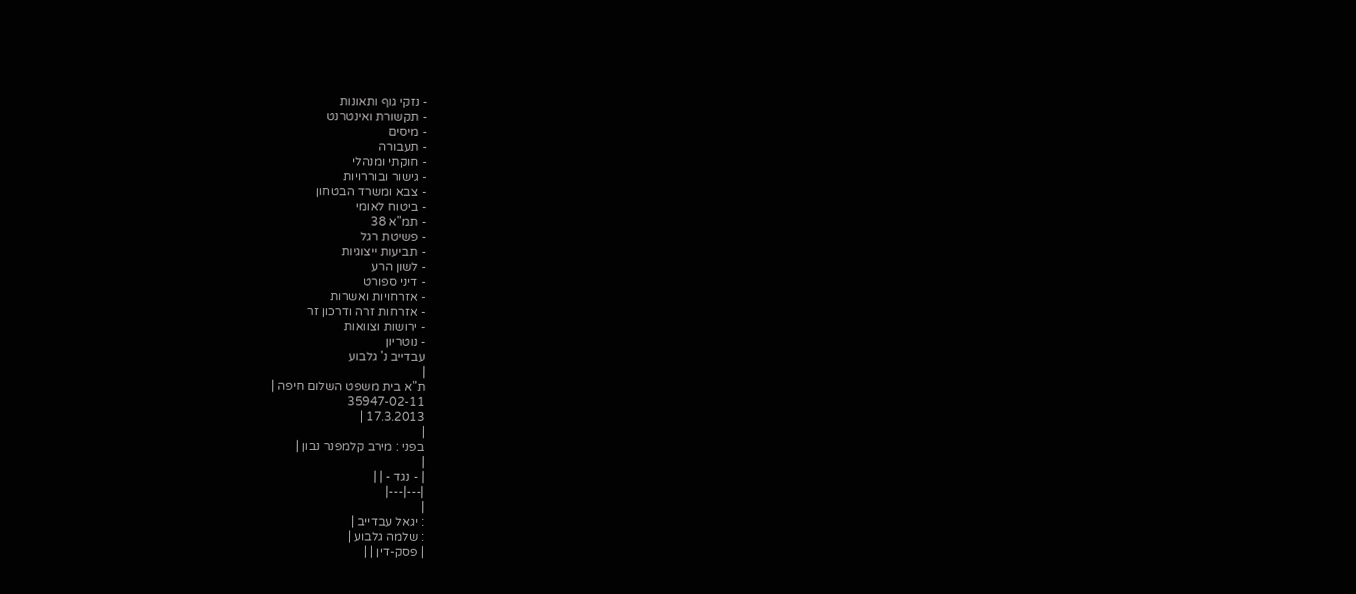- נזקי גוף ותאונות
- תקשורת ואינטרנט
- מיסים
- תעבורה
- חוקתי ומנהלי
- גישור ובוררויות
- צבא ומשרד הבטחון
- ביטוח לאומי
- תמ"א 38
- פשיטת רגל
- תביעות ייצוגיות
- לשון הרע
- דיני ספורט
- אזרחויות ואשרות
- אזרחות זרה ודרכון זר
- ירושות וצוואות
- נוטריון
עבדייב נ' גלבוע
|
ת"א בית משפט השלום חיפה |
35947-02-11
17.3.2013 |
|
בפני : מירב קלמפנר נבון |
|
| - נגד - | |
|---|---|
|
: יגאל עבדייב |
: שלמה גלבוע |
| פסק-דין | |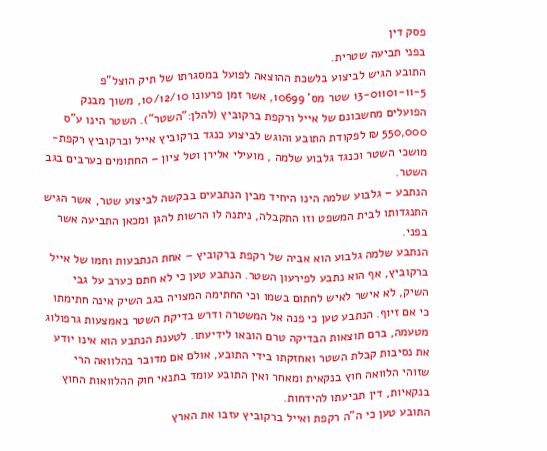פסק דין
בפני תביעה שטרית.
התובע הגיש לביצוע בלשכת ההוצאה לפועל במסגרתו של תיק הוצל"פ 13-01101-11-5 שטר מס' 10699, אשר זמן פרעונו 10/12/10, משוך מבנק הפועלים מחשבונם של אייל ורקפת ברקוביץ (להלן:"השטר"). השטר הינו ע"ס 550,000 ₪ לפקודת התובע והוגש לביצוע כנגד ברקוביץ אייל וברקוביץ רקפת- מושכי השטר וכנגד גלבוע שלמה , מועילי אלירן וטל ציון – החתומים כערבים בגב השטר.
הנתבע – גלבוע שלמה הינו היחיד מבין הנתבעים בבקשה לביצוע שטר, אשר הגיש התנגדותו לבית המשפט וזו התקבלה, ניתנה לו הרשות להגן ומכאן התביעה אשר בפני.
הנתבע שלמה גלבוע הוא אביה של רקפת ברקוביץ – אחת הנתבעות וחמו של אייל ברקוביץ, אף הוא נתבע לפירעון השטר. הנתבע טען כי לא חתם כערב על גבי השיק, לא אישר לאיש לחתום בשמו וכי החתימה המצויה בגב השיק אינה חתימתו כי אם זיוף. הנתבע טען כי פנה אל המשטרה ודרש בדיקת השטר באמצעות גרפולוג מטעמה, ברם תוצאות הבדיקה טרם הובאו לידיעתו. לטענת הנתבע הוא אינו יודע את נסיבות קבלת השטר ואחזקתו בידי התובע, אולם אם מדובר בהלוואה הרי שזוהי הלוואה חוץ בנקאית ומאחר ואין התובע עומד בתנאי חוק ההלוואות החוץ בנקאיות, דין תביעתו להידחות.
התובע טען כי ה"ה רקפת ואייל ברקוביץ עזבו את הארץ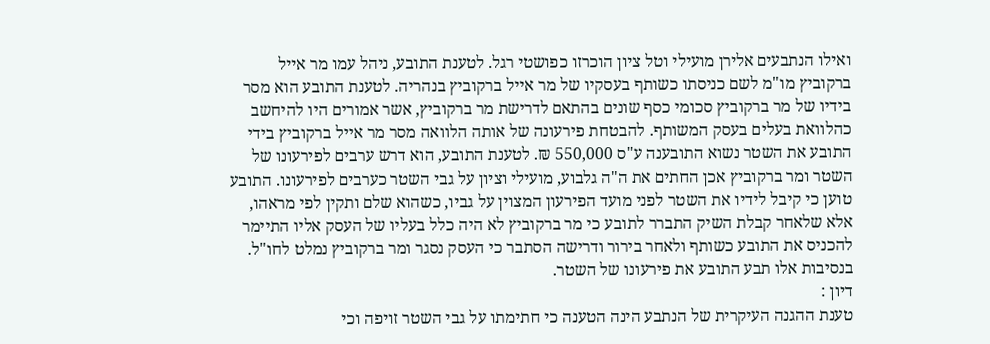ואילו הנתבעים אלירן מועילי וטל ציון הוכרזו כפושטי רגל. לטענת התובע, ניהל עמו מר אייל ברקוביץ מו"מ לשם כניסתו כשותף בעסקיו של מר אייל ברקוביץ בנהריה. לטענת התובע הוא מסר בידיו של מר ברקוביץ סכומי כסף שונים בהתאם לדרישת מר ברקוביץ, אשר אמורים היו להיחשב כהלוואת בעלים בעסק המשותף. להבטחת פירעונה של אותה הלוואה מסר מר אייל ברקוביץ בידי התובע את השטר נשוא התובענה ע"ס 550,000 ₪. לטענת התובע, הוא דרש ערבים לפירעונו של השטר ומר ברקוביץ אכן החתים את ה"ה גלבוע, מועילי וציון על גבי השטר כערבים לפירעונו. התובע טוען כי קיבל לידיו את השטר לפני מועד הפירעון המצוין על גביו, כשהוא שלם ותקין לפי מראהו, אלא שלאחר קבלת השיק התברר לתובע כי מר ברקוביץ לא היה כלל בעליו של העסק אליו התיימר להכניס את התובע כשותף ולאחר בירור ודרישה הסתבר כי העסק נסגר ומר ברקוביץ נמלט לחו"ל. בנסיבות אלו תבע התובע את פירעונו של השטר.
דיון :
טענת ההגנה העיקרית של הנתבע הינה הטענה כי חתימתו על גבי השטר זויפה וכי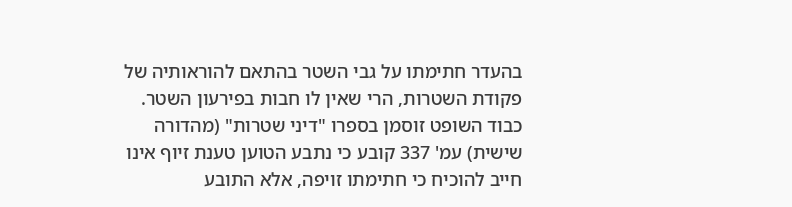בהעדר חתימתו על גבי השטר בהתאם להוראותיה של פקודת השטרות, הרי שאין לו חבות בפירעון השטר.
כבוד השופט זוסמן בספרו "דיני שטרות" (מהדורה שישית) עמ' 337 קובע כי נתבע הטוען טענת זיוף אינו חייב להוכיח כי חתימתו זויפה, אלא התובע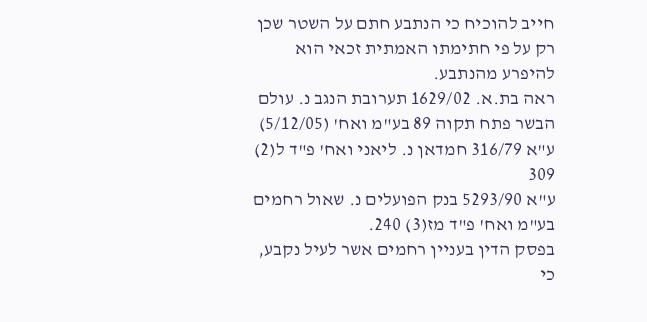חייב להוכיח כי הנתבע חתם על השטר שכן רק על פי חתימתו האמתית זכאי הוא להיפרע מהנתבע.
ראה בת.א. 1629/02 תערובת הנגב נ. עולם הבשר פתח תקוה 89 בע"מ ואח' (5/12/05)
ע"א 316/79 חמדאן נ. ליאני ואח' פ"ד ל(2) 309
ע"א 5293/90 בנק הפועלים נ. שאול רחמים בע"מ ואח' פ"ד מז(3) 240.
בפסק הדין בעניין רחמים אשר לעיל נקבע, כי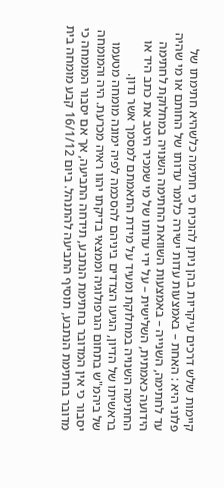קיימות שלש דרכים עיקריות בהן ניתן להוכיח כי חתימה כלשהיא חתימתו של פלוני היא : האחת – באמצעות עדות ישירה כלומר עדותו של החותם או מי שהיה עד לחתימה, השנייה – באמצעות השוואת החתימה השנויה במחלוקת לחתימה הידועה כאמתית, השלישית – על ידי עדותו של מי שמכיר היטב את כתב היד או החתימה השנויה במחלוקת ומעיד על מידת התאמתם למסמך אשר נדון.
בראשיתו של הדיון, הגיעו הצדדים ביניהם להסכמה לפיה ימונה מומחה מטעמו של ביהמ"ש בתחום הגרפולוגיה וממצאי בדיקתו יהוו ראיה מכרעת. היה והמומחה יסבור כי אין המדובר בחתימת הנתבע, תידחה התביעה, אך אם יסבור המומחה כי מדובר בחתימת הנתבע, תוסיף התביעה להתנהל. ביום 16/1/12 קבע מומחה בית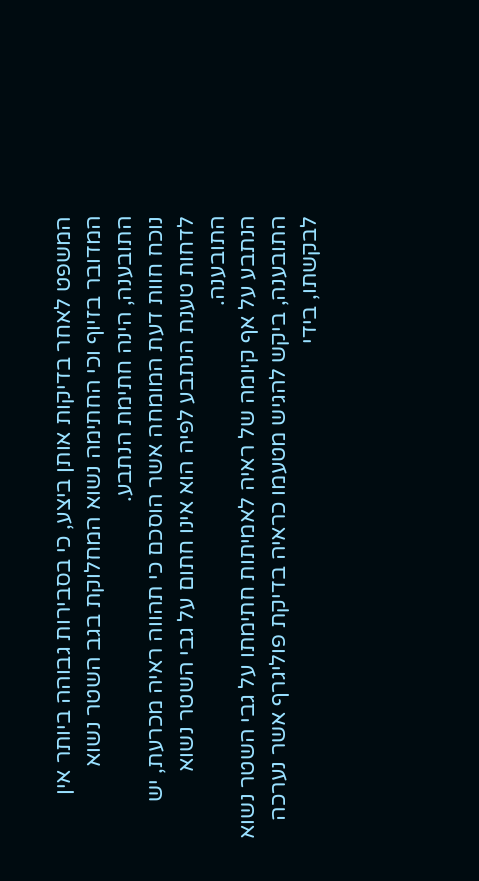המשפט לאחר בדיקות אותן ביצע, כי בסבירות גבוהה ביותר אין המדובר בזיוף וכי החתימה נשוא המחלוקת בגב השטר נשוא התובענה, הינה חתימת הנתבע.
נוכח חוות דעת המומחה אשר הוסכם כי תהווה ראיה מכרעת, יש לדחות טענת הנתבע לפיה הוא אינו חתום על גבי השטר נשוא התובענה.
הנתבע על אף קיומה של ראיה לאמיתות חתימתו על גבי השטר נשוא התובענה, ביקש להגיש מטעמו כראיה בדיקת פוליגרף אשר נערכה לבקשתו, בידי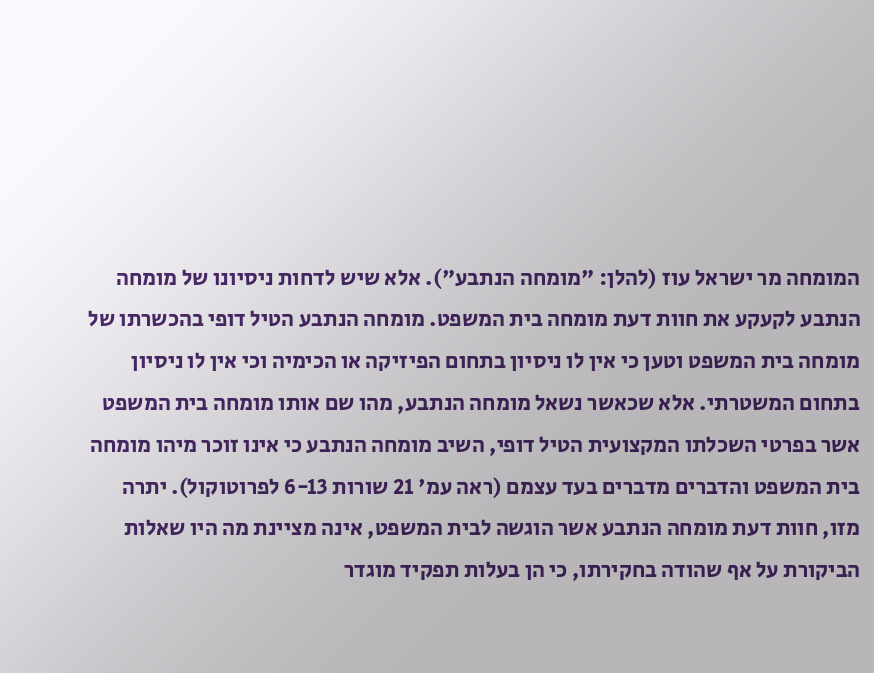המומחה מר ישראל עוז (להלן: "מומחה הנתבע"). אלא שיש לדחות ניסיונו של מומחה הנתבע לקעקע את חוות דעת מומחה בית המשפט. מומחה הנתבע הטיל דופי בהכשרתו של מומחה בית המשפט וטען כי אין לו ניסיון בתחום הפיזיקה או הכימיה וכי אין לו ניסיון בתחום המשטרתי. אלא שכאשר נשאל מומחה הנתבע, מהו שם אותו מומחה בית המשפט אשר בפרטי השכלתו המקצועית הטיל דופי, השיב מומחה הנתבע כי אינו זוכר מיהו מומחה בית המשפט והדברים מדברים בעד עצמם (ראה עמ' 21 שורות 6-13 לפרוטוקול). יתרה מזו, חוות דעת מומחה הנתבע אשר הוגשה לבית המשפט, אינה מציינת מה היו שאלות הביקורת על אף שהודה בחקירתו, כי הן בעלות תפקיד מוגדר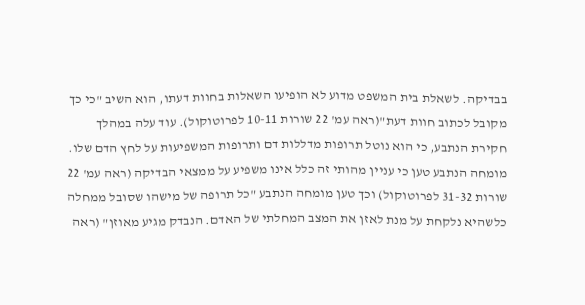בבדיקה. לשאלת בית המשפט מדוע לא הופיעו השאלות בחוות דעתו, הוא השיב "כי כך מקובל לכתוב חוות דעת"(ראה עמ' 22 שורות 10-11 לפרוטוקול). עוד עלה במהלך חקירת הנתבע, כי הוא נוטל תרופות מדללות דם ותרופות המשפיעות על לחץ הדם שלו. מומחה הנתבע טען כי עניין מהותי זה כלל אינו משפיע על ממצאי הבדיקה (ראה עמ' 22 שורות 31-32 לפרוטוקול) וכך טען מומחה הנתבע "כל תרופה של מישהו שסובל ממחלה כלשהיא נלקחת על מנת לאזן את המצב המחלתי של האדם. הנבדק מגיע מאוזן" (ראה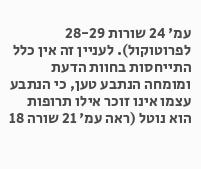עמ' 24 שורות 28-29 לפרוטוקול). לעניין זה אין כלל התייחסות בחוות הדעת ומומחה הנתבע טען, כי הנתבע עצמו אינו זוכר אילו תרופות הוא נוטל (ראה עמ' 21 שורה 18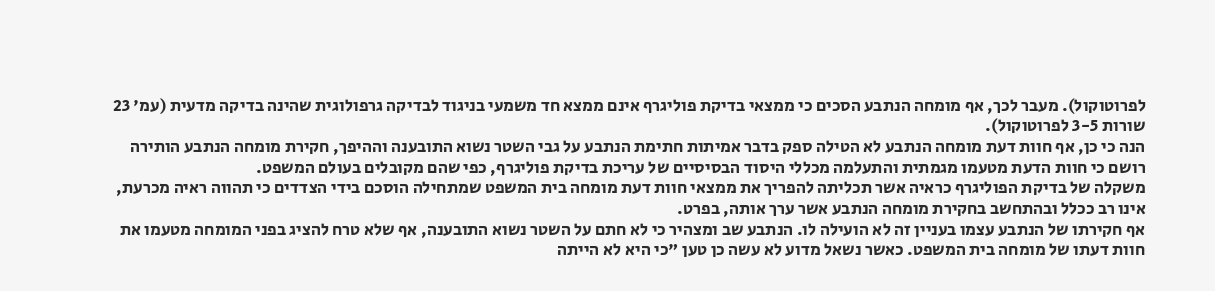לפרוטוקול). מעבר לכך, אף מומחה הנתבע הסכים כי ממצאי בדיקת פוליגרף אינם ממצא חד משמעי בניגוד לבדיקה גרפולוגית שהינה בדיקה מדעית (עמ' 23 שורות 3-5 לפרוטוקול).
הנה כי כן, אף חוות דעת מומחה הנתבע לא הטילה ספק בדבר אמיתות חתימת הנתבע על גבי השטר נשוא התובענה וההיפך, חקירת מומחה הנתבע הותירה רושם כי חוות הדעת מטעמו מגמתית והתעלמה מכללי היסוד הבסיסיים של עריכת בדיקת פוליגרף, כפי שהם מקובלים בעולם המשפט.
משקלה של בדיקת הפוליגרף כראיה אשר תכליתה להפריך את ממצאי חוות דעת מומחה בית המשפט שמתחילה הוסכם בידי הצדדים כי תהווה ראיה מכרעת, אינו רב ככלל ובהתחשב בחקירת מומחה הנתבע אשר ערך אותה, בפרט.
אף חקירתו של הנתבע עצמו בעניין זה לא הועילה לו. הנתבע שב ומצהיר כי לא חתם על השטר נשוא התובענה, אף שלא טרח להציג בפני המומחה מטעמו את חוות דעתו של מומחה בית המשפט. כאשר נשאל מדוע לא עשה כן טען "כי היא לא הייתה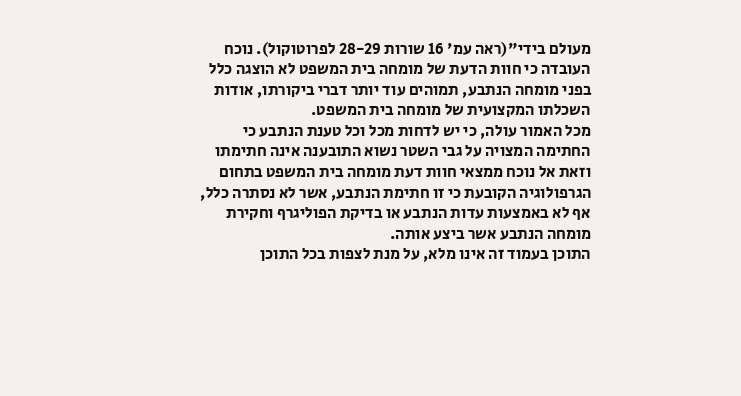מעולם בידי"(ראה עמ' 16 שורות 28-29 לפרוטוקול). נוכח העובדה כי חוות הדעת של מומחה בית המשפט לא הוצגה כלל בפני מומחה הנתבע, תמוהים עוד יותר דברי ביקורתו, אודות השכלתו המקצועית של מומחה בית המשפט.
מכל האמור עולה, כי יש לדחות מכל וכל טענת הנתבע כי החתימה המצויה על גבי השטר נשוא התובענה אינה חתימתו וזאת אל נוכח ממצאי חוות דעת מומחה בית המשפט בתחום הגרפולוגיה הקובעת כי זו חתימת הנתבע, אשר לא נסתרה כלל, אף לא באמצעות עדות הנתבע או בדיקת הפוליגרף וחקירת מומחה הנתבע אשר ביצע אותה.
התוכן בעמוד זה אינו מלא, על מנת לצפות בכל התוכן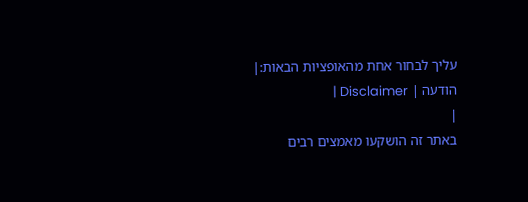עליך לבחור אחת מהאופציות הבאות:| הודעה | Disclaimer |
|
באתר זה הושקעו מאמצים רבים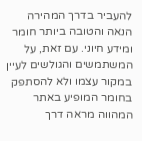להעביר בדרך המהירה הנאה והטובה ביותר חומר ומידע חיוני. עם זאת, על המשתמשים והגולשים לעיין במקור עצמו ולא להסתפק בחומר המופיע באתר המהווה מראה דרך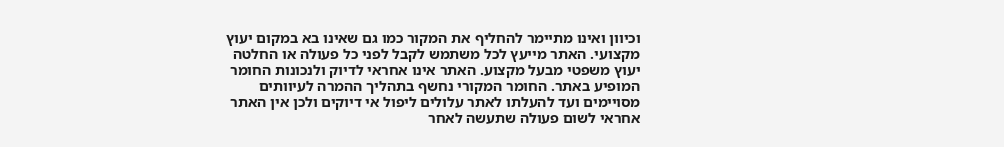וכיוון ואינו מתיימר להחליף את המקור כמו גם שאינו בא במקום יעוץ מקצועי. האתר מייעץ לכל משתמש לקבל לפני כל פעולה או החלטה יעוץ משפטי מבעל מקצוע. האתר אינו אחראי לדיוק ולנכונות החומר המופיע באתר. החומר המקורי נחשף בתהליך ההמרה לעיוותים מסויימים ועד להעלתו לאתר עלולים ליפול אי דיוקים ולכן אין האתר אחראי לשום פעולה שתעשה לאחר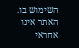השימוש בו. האתר אינו אחראי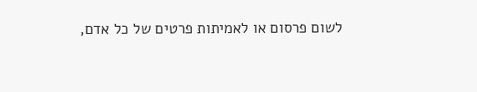לשום פרסום או לאמיתות פרטים של כל אדם,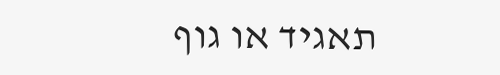תאגיד או גוף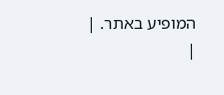המופיע באתר. |
|